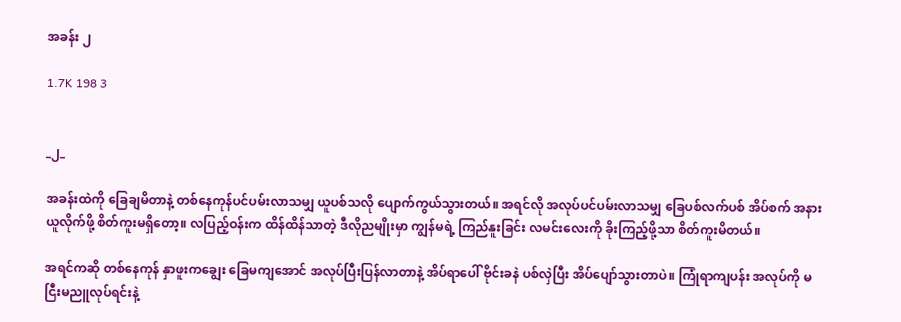အခန်း ၂

1.7K 198 3


_၂_

အခန်းထဲကို ခြေချမိတာနဲ့ တစ်နေကုန်ပင်ပမ်းလာသမျှ ယူပစ်သလို ပျောက်ကွယ်သွားတယ်။ အရင်လို အလုပ်ပင်ပမ်းလာသမျှ ခြေပစ်လက်ပစ် အိပ်စက် အနားယူလိုက်ဖို့ စိတ်ကူးမရှိ‌တော့။ လပြည့်ဝန်းက ထိန်ထိန်သာတဲ့ ဒီလိုညမျိုးမှာ ကျွန်မရဲ့ ကြည်နူးခြင်း လမင်းလေးကို ခိုးကြည့်ဖို့သာ စိတ်ကူးမိတယ်။

အရင်ကဆို တစ်နေကုန် နှာဖူးကချွေး ခြေမကျအောင် အလုပ်ပြီးပြန်လာတာနဲ့ အိပ်ရာပေါ် ဗိုင်းခနဲ ပစ်လှဲပြီး အိပ်ပျော်သွားတာပဲ။ ကြုံရာကျပန်း အလုပ်ကို မငြီးမညူလုပ်ရင်းနဲ့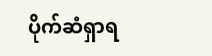ပိုက်ဆံရှာရ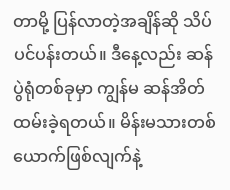တာမို့ ပြန်လာတဲ့အချိန်ဆို သိပ်ပင်ပန်းတယ်။ ဒီနေ့လည်း ဆန်ပွဲရုံတစ်ခုမှာ ကျွန်မ ဆန်အိတ်ထမ်းခဲ့ရတယ်။ မိန်းမသားတစ်ယောက်ဖြစ်လျက်နဲ့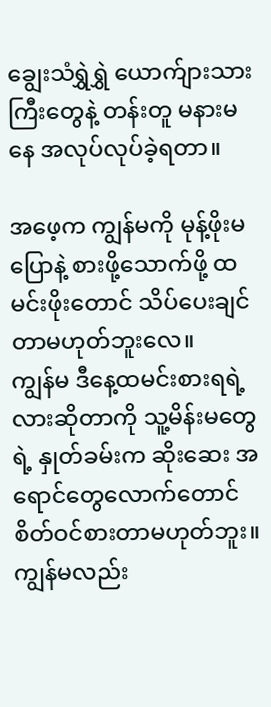ချွေးသံရွှဲရွှဲ ယောက်ျားသားကြီးတွေနဲ့ တန်းတူ မနားမနေ အလုပ်လုပ်ခဲ့ရတာ။

အဖေ့က ကျွန်မကို မုန့်ဖိုးမပြောနဲ့ စားဖို့သောက်ဖို့ ထမင်းဖိုးတောင် သိပ်ပေးချင်တာမဟုတ်ဘူးလေ။
ကျွန်မ ဒီနေ့ထမင်းစားရရဲ့လားဆိုတာကို သူ့မိန်းမတွေရဲ့ နှုတ်ခမ်းက ဆိုးဆေး အရောင်တွေလောက်‌တောင် စိတ်ဝင်စားတာမဟုတ်ဘူး။ ကျွန်မလည်း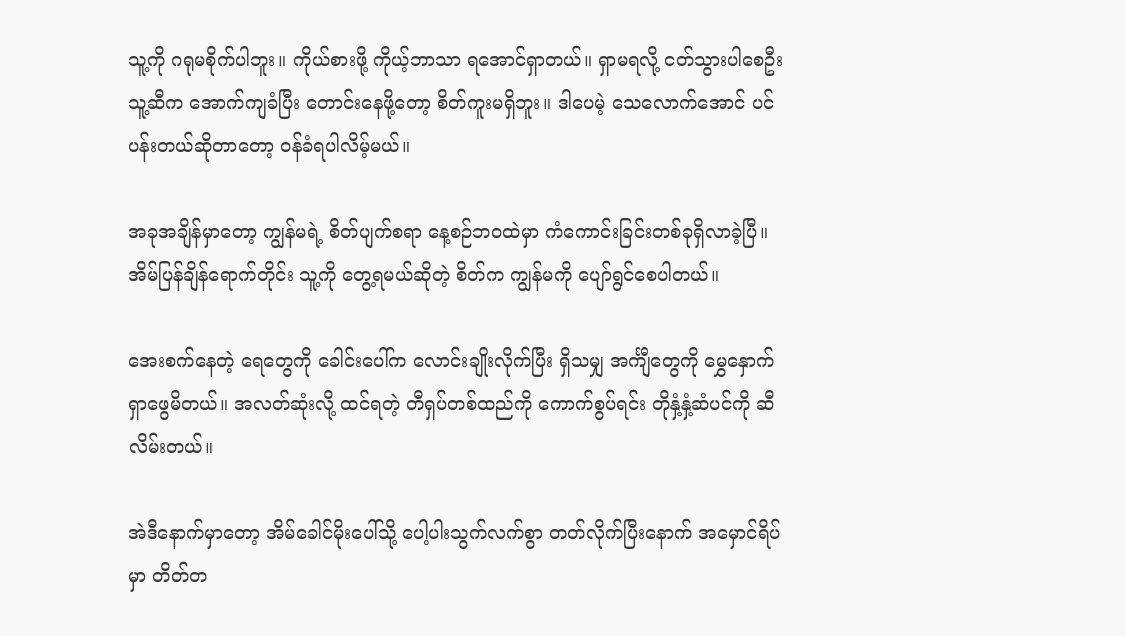သူ့ကို ဂရုမစိုက်ပါဘူး။ ကိုယ်စားဖို့ ကိုယ့်ဘာသာ ရအောင်ရှာတယ်။ ရှာမရလို့ ငတ်သွားပါစေဦး သူ့ဆီက အောက်ကျခံပြီး တောင်းနေဖို့တော့ စိတ်ကူးမရှိဘူး။ ဒါပေမဲ့ သေလောက်အောင် ပင်ပန်းတယ်ဆိုတာတော့ ဝန်ခံရပါလိမ့်မယ်။

အခုအချိန်မှာတော့ ကျွန်မရဲ့ စိတ်ပျက်စရာ နေ့စဉ်ဘဝထဲမှာ ကံကောင်းခြင်းတစ်ခုရှိလာခဲ့ပြီ။ အိမ်ပြန်ချိန်ရောက်တိုင်း သူ့ကို တွေ့ရမယ်ဆိုတဲ့ စိတ်က ကျွန်မကို ပျော်ရွင်စေပါတယ်။

အေးစက်နေတဲ့ ရေတွေကို ခေါင်းပေါ်က လောင်းချိုးလိုက်ပြီး ရှိသမျှ အင်္ကျီတွေကို မွှေနှောက်ရှာဖွေမိတယ်။ အလတ်ဆုံးလို့ ထင်ရတဲ့ တီရှပ်တစ်ထည်ကို ကောက်စွပ်ရင်း တိုနှံ့နှံ့ဆံပင်ကို ဆီလိမ်းတယ်။

အဲဒီနောက်မှာတော့ အိမ်ခေါင်မိုးပေါ်သို့ ပေါ့ပါးသွက်လက်စွာ တတ်လိုက်ပြီးနောက် အမှောင်ရိပ်မှာ တိတ်တ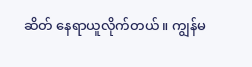ဆိတ် နေရာယူလိုက်တယ်။ ကျွန်မ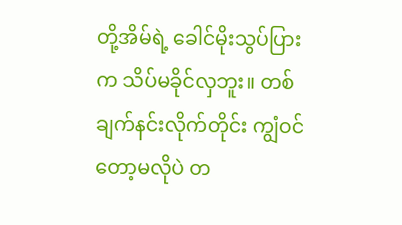တို့အိမ်ရဲ့ ခေါင်မိုးသွပ်ပြားက သိပ်မခိုင်လှဘူး။ တစ်ချက်နင်းလိုက်တိုင်း ကျွံဝင်တော့မလိုပဲ တ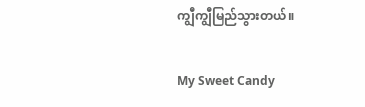ကျွီကျွီမြည်သွားတယ်။

My Sweet Candy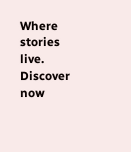Where stories live. Discover now